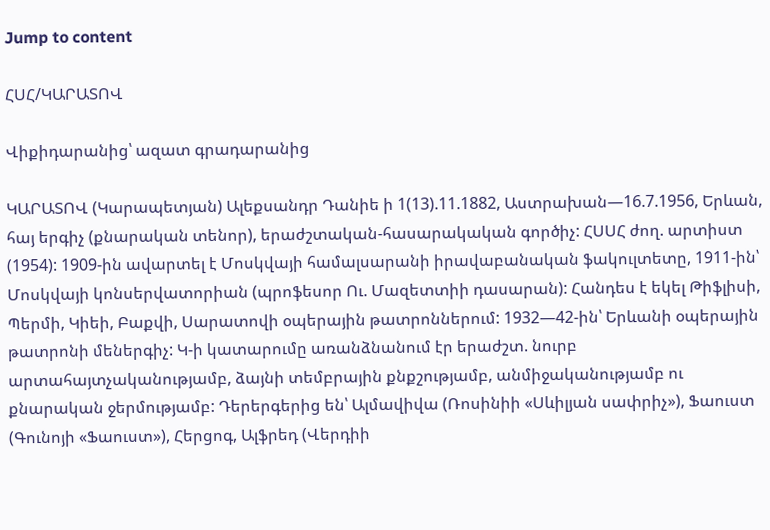Jump to content

ՀՍՀ/ԿԱՐԱՏՈՎ

Վիքիդարանից՝ ազատ գրադարանից

ԿԱՐԱՏՈՎ (Կարապետյան) Ալեքսանդր Դանիե ի 1(13).11.1882, Աստրախան—16.7.1956, Երևան, հայ երգիչ (քնարական տենոր), երաժշտական-հասարակական գործիչ: ՀՍՍՀ ժող. արտիստ (1954): 1909-ին ավարտել է Մոսկվայի համալսարանի իրավաբանական ֆակուլտետը, 1911-ին՝ Մոսկվայի կոնսերվատորիան (պրոֆեսոր Ու. Մազետտիի դասարան): Հանդես է եկել Թիֆլիսի, Պերմի, Կիեի, Բաքվի, Սարատովի օպերային թատրոններում: 1932—42-ին՝ Երևանի օպերային թատրոնի մեներգիչ: Կ-ի կատարումը առանձնանում էր երաժշտ. նուրբ արտահայտչականությամբ, ձայնի տեմբրային քնքշությամբ, անմիջականությամբ ու քնարական ջերմությամբ: Դերերգերից են՝ Ալմավիվա (Ռոսինիի «Սևիլյան սափրիչ»), Ֆաուստ (Գունոյի «Ֆաուստ»), Հերցոգ, Ալֆրեդ (Վերդիի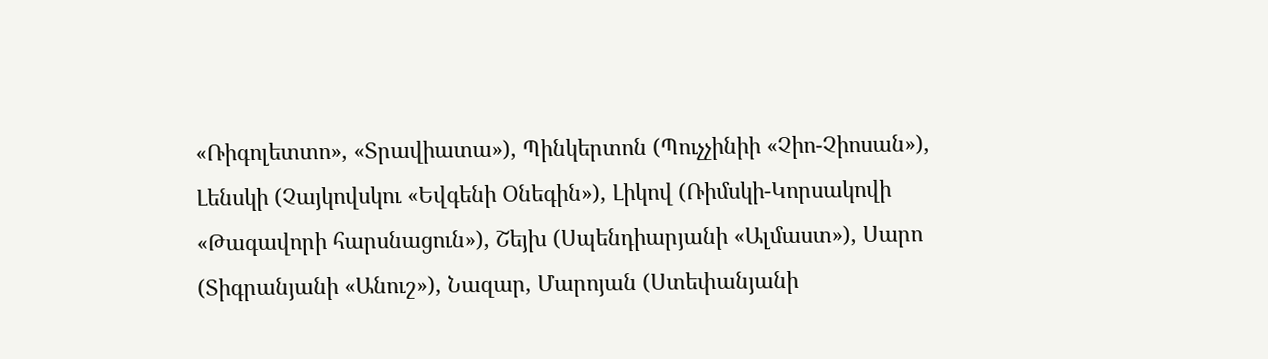«Ռիգոլետտո», «Տրավիատա»), Պինկերտոն (Պուչչինիի «Չիո-Չիոսան»), Լենսկի (Չայկովսկու «Եվգենի Օնեգին»), Լիկով (Ռիմսկի-Կորսակովի «Թագավորի հարսնացուն»), Շեյխ (Սպենդիարյանի «Ալմաստ»), Սարո (Տիգրանյանի «Անուշ»), Նազար, Մարոյան (Ստեփանյանի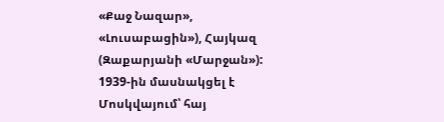«Քաջ Նազար», «Լուսաբացին»), Հայկազ (Զաքարյանի «Մարջան»): 1939-ին մասնակցել է Մոսկվայում՝ հայ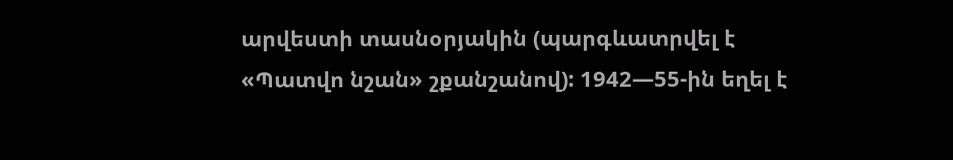արվեստի տասնօրյակին (պարգևատրվել է «Պատվո նշան» շքանշանով): 1942—55-ին եղել է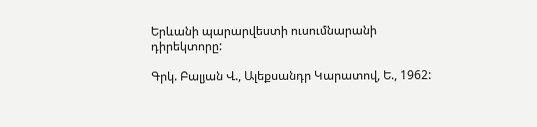Երևանի պարարվեստի ուսումնարանի դիրեկտորը:

Գրկ. Բալյան Վ., Ալեքսանդր Կարատով, Ե., 1962: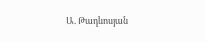Ա. Թադևոսյան